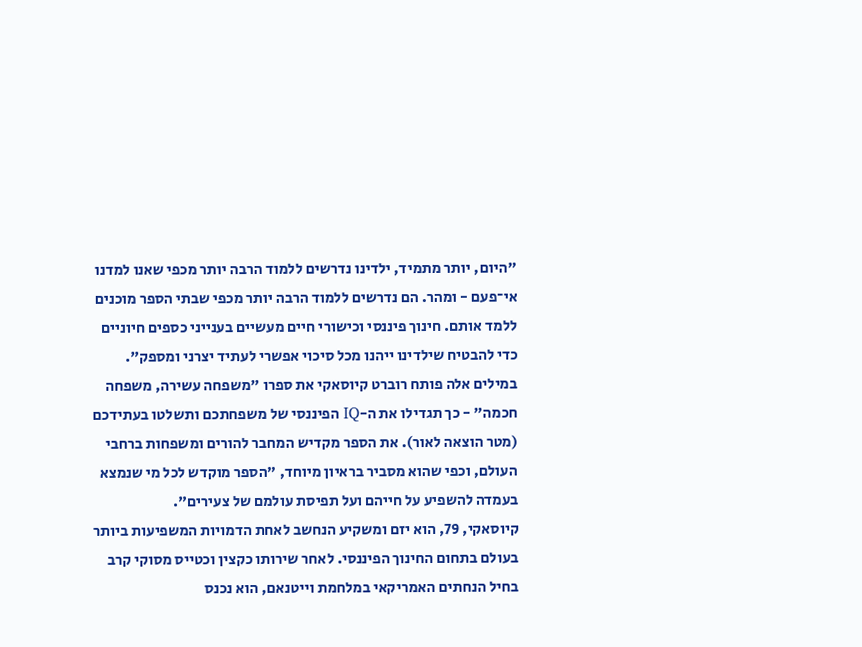"היום, יותר מתמיד, ילדינו נדרשים ללמוד הרבה יותר מכפי שאנו למדנו אי־פעם - ומהר. הם נדרשים ללמוד הרבה יותר מכפי שבתי הספר מוכנים ללמד אותם. חינוך פיננסי וכישורי חיים מעשיים בענייני כספים חיוניים כדי להבטיח שילדינו ייהנו מכל סיכוי אפשרי לעתיד יצרני ומספק".
במילים אלה פותח רוברט קיוסאקי את ספרו "משפחה עשירה, משפחה חכמה" - כך תגדילו את ה-IQ הפיננסי של משפחתכם ותשלטו בעתידכם (מטר הוצאה לאור). את הספר מקדיש המחבר להורים ומשפחות ברחבי העולם, וכפי שהוא מסביר בראיון מיוחד, "הספר מוקדש לכל מי שנמצא בעמדה להשפיע על חייהם ועל תפיסת עולמם של צעירים".
קיוסאקי, 79, הוא יזם ומשקיע הנחשב לאחת הדמויות המשפיעות ביותר בעולם בתחום החינוך הפיננסי. לאחר שירותו כקצין וכטייס מסוקי קרב בחיל הנחתים האמריקאי במלחמת וייטנאם, הוא נכנס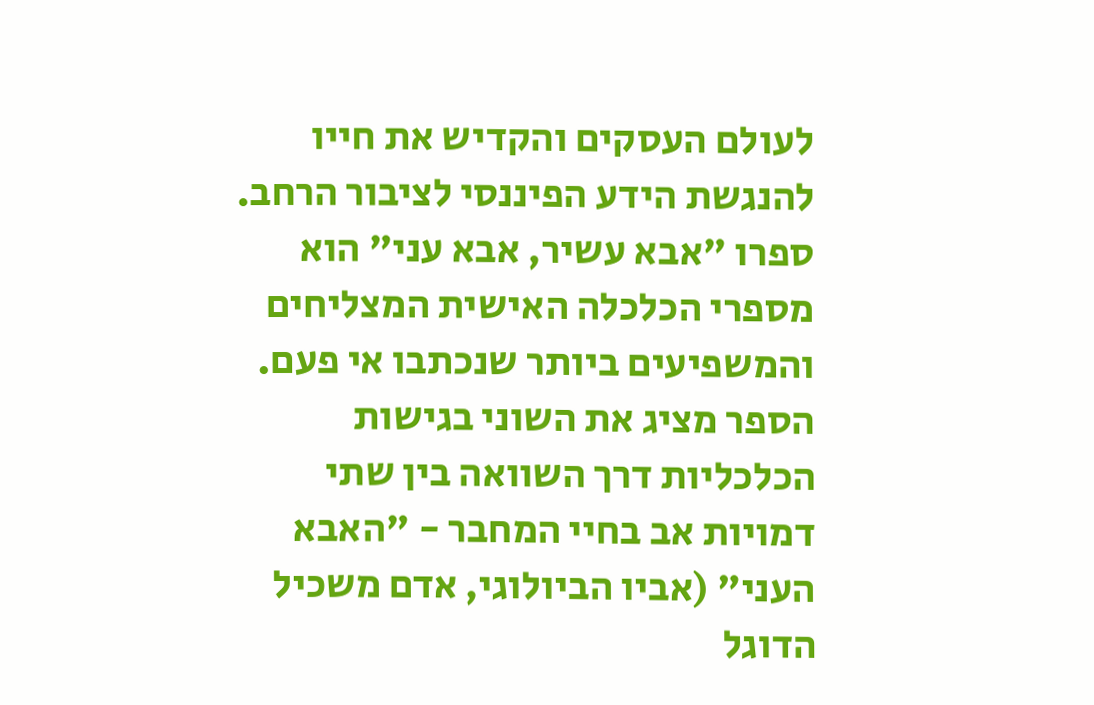לעולם העסקים והקדיש את חייו להנגשת הידע הפיננסי לציבור הרחב. ספרו "אבא עשיר, אבא עני" הוא מספרי הכלכלה האישית המצליחים והמשפיעים ביותר שנכתבו אי פעם.
הספר מציג את השוני בגישות הכלכליות דרך השוואה בין שתי דמויות אב בחיי המחבר - "האבא העני" (אביו הביולוגי, אדם משכיל הדוגל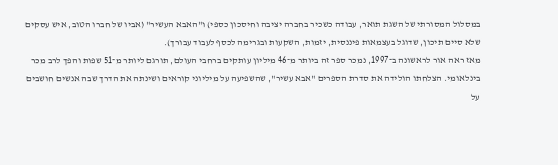במסלול המסורתי של השגת תואר, עבודה כשכיר בחברה יציבה וחיסכון כספי) ו"האבא העשיר" (אביו של חברו הטוב, איש עסקים שלא סיים תיכון, שדוגל בעצמאות פיננסית, יזמות, השקעות ובגרימה לכסף לעבוד עבורך).
מאז ראה אור לראשונה ב־1997, נמכר ספר זה ביותר מ־46 מיליון עותקים ברחבי העולם, תורגם ליותר מ־51 שפות והפך לרב מכר בינלאומי. הצלחתו הולידה את סדרת הספרים "אבא עשיר", שהשפיעה על מיליוני קוראים ושינתה את הדרך שבה אנשים חושבים על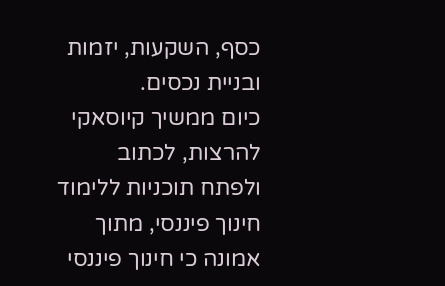כסף, השקעות, יזמות ובניית נכסים.
כיום ממשיך קיוסאקי להרצות, לכתוב ולפתח תוכניות ללימוד חינוך פיננסי, מתוך אמונה כי חינוך פיננסי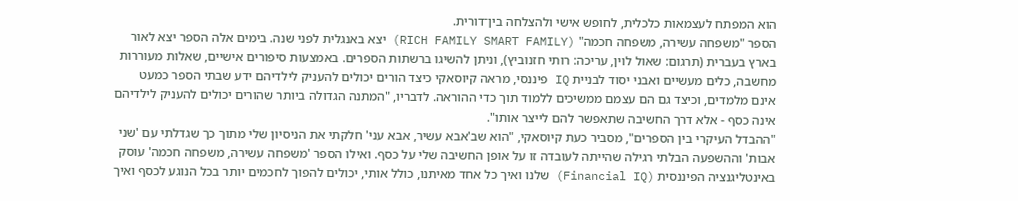הוא המפתח לעצמאות כלכלית, לחופש אישי ולהצלחה בין־דורית.
הספר "משפחה עשירה, משפחה חכמה" (RICH FAMILY SMART FAMILY) יצא באנגלית לפני שנה. בימים אלה הספר יצא לאור בארץ בעברית (תרגום: שאול לוין, עריכה: רותי חזנוביץ), וניתן להשיגו ברשתות הספרים. באמצעות סיפורים אישיים, שאלות מעוררות מחשבה, כלים מעשיים ואבני יסוד לבניית IQ פיננסי, מראה קיוסאקי כיצד הורים יכולים להעניק לילדיהם ידע שבתי הספר כמעט אינם מלמדים, וכיצד גם הם עצמם ממשיכים ללמוד תוך כדי ההוראה. לדבריו, "המתנה הגדולה ביותר שהורים יכולים להעניק לילדיהם אינה כסף - אלא דרך החשיבה שתאפשר להם לייצר אותו".
"ההבדל העיקרי בין הספרים", מסביר כעת קיוסאקי, "הוא שב'אבא עשיר, אבא עני' חלקתי את הניסיון שלי מתוך כך שגדלתי עם 'שני אבות' וההשפעה הבלתי רגילה שהייתה לעובדה זו על אופן החשיבה שלי על כסף. ואילו הספר 'משפחה עשירה, משפחה חכמה' עוסק באינטליגנציה הפיננסית (Financial IQ) שלנו ואיך כל אחד מאיתנו, כולל אותי, יכולים להפוך לחכמים יותר בכל הנוגע לכסף ואיך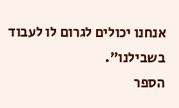אנחנו יכולים לגרום לו לעבוד בשבילנו".
הספר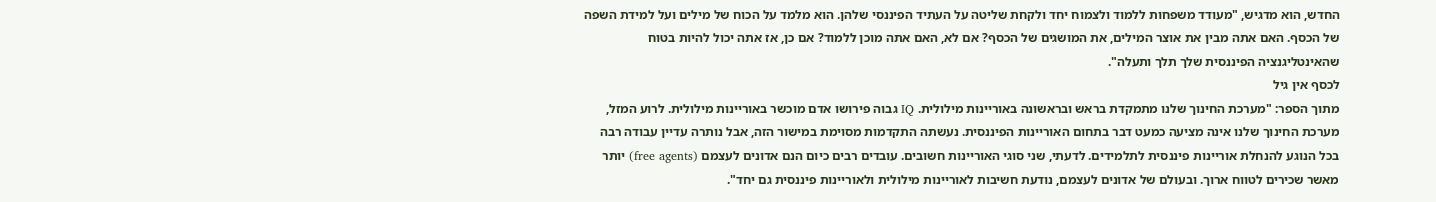החדש, הוא מדגיש, "מעודד משפחות ללמוד ולצמוח יחד ולקחת שליטה על העתיד הפיננסי שלהן. הוא מלמד על הכוח של מילים ועל למידת השפה של הכסף. האם אתה מבין את אוצר המילים, את המושגים של הכסף? אם לא, האם אתה מוכן ללמוד? אם כן, אז אתה יכול להיות בטוח שהאינטליגנציה הפיננסית שלך תלך ותעלה".
לכסף אין גיל
מתוך הספר: "מערכת החינוך שלנו מתמקדת בראש ובראשונה באוריינות מילולית. IQ גבוה פירושו אדם מוכשר באוריינות מילולית. לרוע המזל, מערכת החינוך שלנו אינה מציעה כמעט דבר בתחום האוריינות הפיננסית. נעשתה התקדמות מסוימת במישור הזה, אבל נותרה עדיין עבודה רבה בכל הנוגע להנחלת אוריינות פיננסית לתלמידים. לדעתי, שני סוגי האוריינות חשובים. עובדים רבים כיום הנם אדונים לעצמם (free agents) יותר מאשר שכירים לטווח ארוך. ובעולם של אדונים לעצמם, נודעת חשיבות לאוריינות מילולית ולאוריינות פיננסית גם יחד".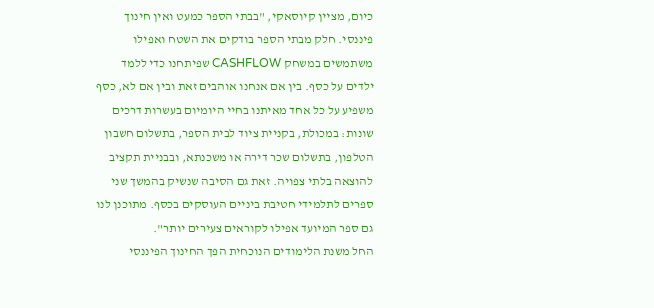כיום, מציין קיוסאקי, "בבתי הספר כמעט ואין חינוך פיננסי. חלק מבתי הספר בודקים את השטח ואפילו משתמשים במשחק CASHFLOW שפיתחנו כדי ללמד ילדים על כסף. בין אם אנחנו אוהבים זאת ובין אם לא, כסף משפיע על כל אחד מאיתנו בחיי היומיום בעשרות דרכים שונות: במכולת, בקניית ציוד לבית הספר, בתשלום חשבון הטלפון, בתשלום שכר דירה או משכנתא, ובבניית תקציב להוצאה בלתי צפויה. זאת גם הסיבה שנשיק בהמשך שני ספרים לתלמידי חטיבת ביניים העוסקים בכסף. מתוכנן לנו גם ספר המיועד אפילו לקוראים צעירים יותר".
החל משנת הלימודים הנוכחית הפך החינוך הפיננסי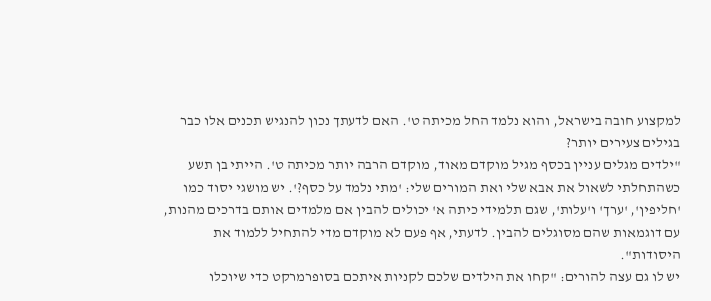למקצוע חובה בישראל, והוא נלמד החל מכיתה ט'. האם לדעתך נכון להנגיש תכנים אלו כבר בגילים צעירים יותר?
"ילדים מגלים עניין בכסף מגיל מוקדם מאוד, מוקדם הרבה יותר מכיתה ט'. הייתי בן תשע כשהתחלתי לשאול את אבא שלי ואת המורים שלי: 'מתי נלמד על כסף?'. יש מושגי יסוד כמו 'חליפין', 'ערך' ו'עלות', שגם תלמידי כיתה א' יכולים להבין אם מלמדים אותם בדרכים מהנות, עם דוגמאות שהם מסוגלים להבין. לדעתי, אף פעם לא מוקדם מדי להתחיל ללמוד את היסודות".
יש לו גם עצה להורים: "קחו את הילדים שלכם לקניות איתכם בסופרמרקט כדי שיוכלו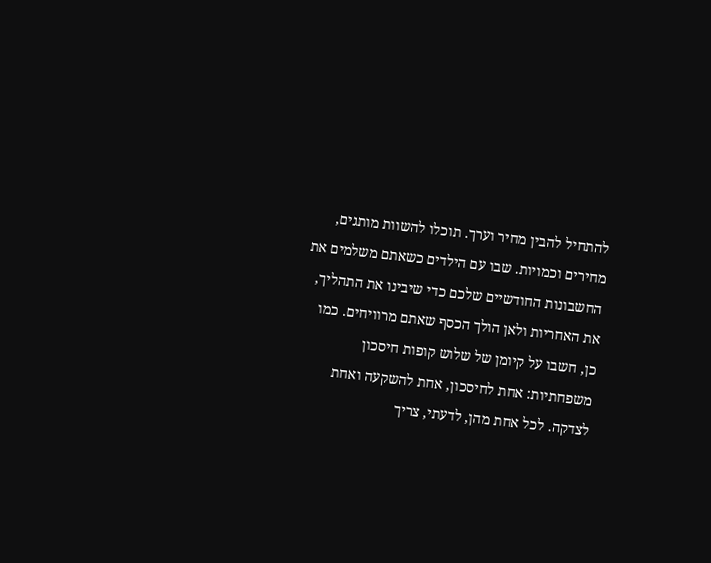להתחיל להבין מחיר וערך. תוכלו להשוות מותגים, מחירים וכמויות. שבו עם הילדים כשאתם משלמים את החשבונות החודשיים שלכם כדי שיבינו את התהליך, את האחריות ולאן הולך הכסף שאתם מרוויחים. כמו כן, חשבו על קיומן של שלוש קופות חיסכון משפחתיות: אחת לחיסכון, אחת להשקעה ואחת לצדקה. לכל אחת מהן, לדעתי, צריך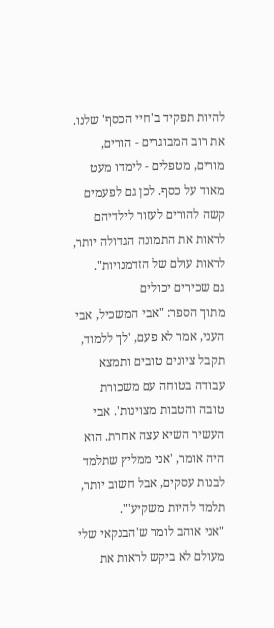להיות תפקיד ב'חיי הכסף' שלנו. את רוב המבוגרים - הורים, מורים, מטפלים - לימדו מעט מאוד על כסף. לכן גם לפעמים קשה להורים לעזור לילדיהם לראות את התמונה הגדולה יותר, לראות עולם של הזדמנויות".
גם שכירים יכולים
מתוך הספר: "אבי המשכיל, אבי העני, אמר לא פעם, 'לך ללמוד, תקבל ציונים טובים ותמצא עבודה בטוחה עם משכורת טובה והטבות מצוינות'. אבי העשיר השיא עצה אחרת. הוא היה אומר, 'אני ממליץ שתלמד לבנות עסקים, אבל חשוב יותר, תלמד להיות משקיע'".
"אני אוהב לומר ש'הבנקאי שלי מעולם לא ביקש לראות את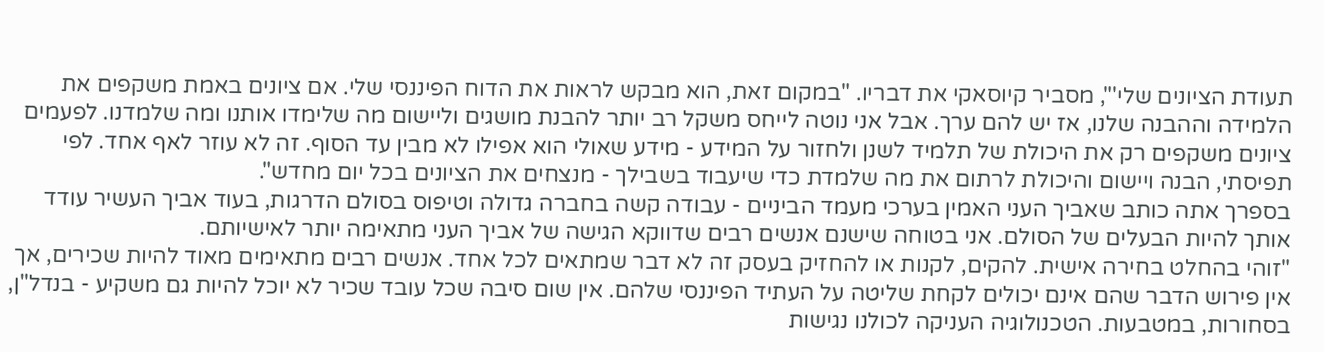תעודת הציונים שלי'", מסביר קיוסאקי את דבריו. "במקום זאת, הוא מבקש לראות את הדוח הפיננסי שלי. אם ציונים באמת משקפים את הלמידה וההבנה שלנו, אז יש להם ערך. אבל אני נוטה לייחס משקל רב יותר להבנת מושגים וליישום מה שלימדו אותנו ומה שלמדנו. לפעמים ציונים משקפים רק את היכולת של תלמיד לשנן ולחזור על המידע - מידע שאולי הוא אפילו לא מבין עד הסוף. זה לא עוזר לאף אחד. לפי תפיסתי, הבנה ויישום והיכולת לרתום את מה שלמדת כדי שיעבוד בשבילך - מנצחים את הציונים בכל יום מחדש".
בספרך אתה כותב שאביך העני האמין בערכי מעמד הביניים - עבודה קשה בחברה גדולה וטיפוס בסולם הדרגות, בעוד אביך העשיר עודד אותך להיות הבעלים של הסולם. אני בטוחה שישנם אנשים רבים שדווקא הגישה של אביך העני מתאימה יותר לאישיותם.
"זוהי בהחלט בחירה אישית. להקים, לקנות או להחזיק בעסק זה לא דבר שמתאים לכל אחד. אנשים רבים מתאימים מאוד להיות שכירים, אך אין פירוש הדבר שהם אינם יכולים לקחת שליטה על העתיד הפיננסי שלהם. אין שום סיבה שכל עובד שכיר לא יוכל להיות גם משקיע - בנדל"ן, בסחורות, במטבעות. הטכנולוגיה העניקה לכולנו נגישות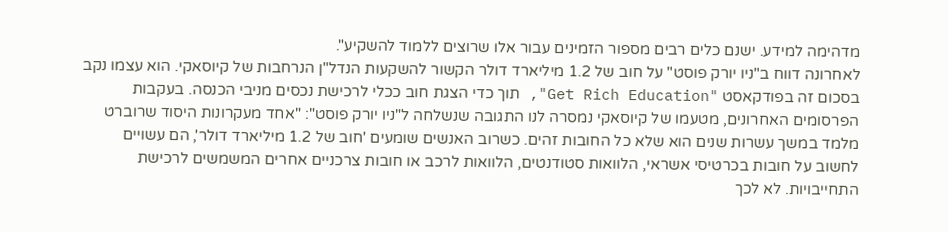מדהימה למידע. ישנם כלים רבים מספור הזמינים עבור אלו שרוצים ללמוד להשקיע".
לאחרונה דווח ב"ניו יורק פוסט" על חוב של 1.2 מיליארד דולר הקשור להשקעות הנדל"ן הנרחבות של קיוסאקי. הוא עצמו נקב בסכום זה בפודקאסט "Get Rich Education", תוך כדי הצגת חוב ככלי לרכישת נכסים מניבי הכנסה. בעקבות הפרסומים האחרונים, מטעמו של קיוסאקי נמסרה לנו התגובה שנשלחה ל"ניו יורק פוסט": "אחד מעקרונות היסוד שרוברט מלמד במשך עשרות שנים הוא שלא כל החובות זהים. כשרוב האנשים שומעים 'חוב של 1.2 מיליארד דולר', הם עשויים לחשוב על חובות בכרטיסי אשראי, הלוואות סטודנטים, הלוואות לרכב או חובות צרכניים אחרים המשמשים לרכישת התחייבויות. לא לכך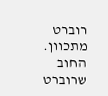רוברט מתכוון. החוב שרוברט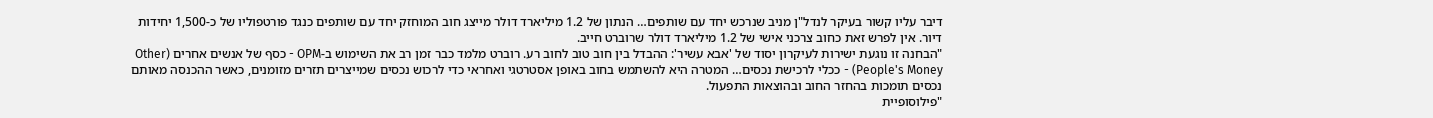דיבר עליו קשור בעיקר לנדל"ן מניב שנרכש יחד עם שותפים… הנתון של 1.2 מיליארד דולר מייצג חוב המוחזק יחד עם שותפים כנגד פורטפוליו של כ-1,500 יחידות דיור. אין לפרש זאת כחוב צרכני אישי של 1.2 מיליארד דולר שרוברט חייב.
"הבחנה זו נוגעת ישירות לעיקרון יסוד של 'אבא עשיר': ההבדל בין חוב טוב לחוב רע. רוברט מלמד כבר זמן רב את השימוש ב-OPM - כסף של אנשים אחרים (Other People's Money) - ככלי לרכישת נכסים… המטרה היא להשתמש בחוב באופן אסטרטגי ואחראי כדי לרכוש נכסים שמייצרים תזרים מזומנים, כאשר ההכנסה מאותם נכסים תומכות בהחזר החוב ובהוצאות התפעול.
"פילוסופיית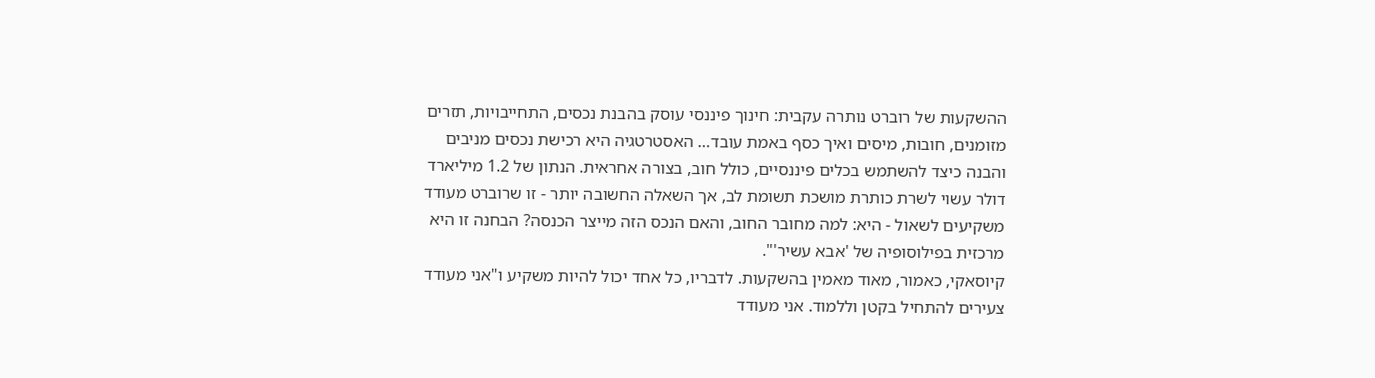ההשקעות של רוברט נותרה עקבית: חינוך פיננסי עוסק בהבנת נכסים, התחייבויות, תזרים מזומנים, חובות, מיסים ואיך כסף באמת עובד… האסטרטגיה היא רכישת נכסים מניבים והבנה כיצד להשתמש בכלים פיננסיים, כולל חוב, בצורה אחראית. הנתון של 1.2 מיליארד דולר עשוי לשרת כותרת מושכת תשומת לב, אך השאלה החשובה יותר - זו שרוברט מעודד משקיעים לשאול - היא: למה מחובר החוב, והאם הנכס הזה מייצר הכנסה? הבחנה זו היא מרכזית בפילוסופיה של 'אבא עשיר'".
קיוסאקי, כאמור, מאוד מאמין בהשקעות. לדבריו, כל אחד יכול להיות משקיע ו"אני מעודד צעירים להתחיל בקטן וללמוד. אני מעודד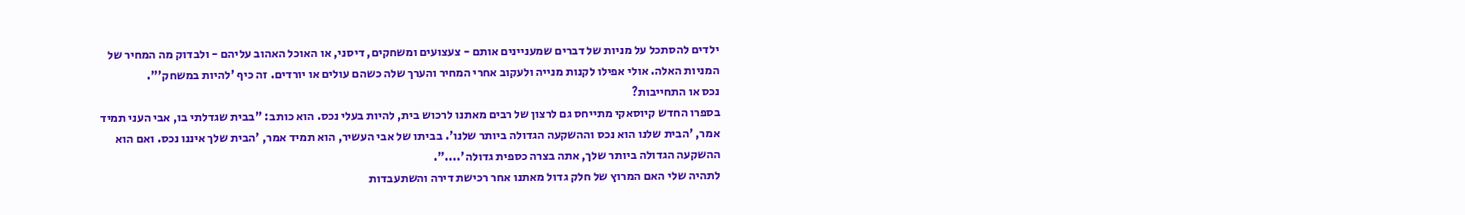ילדים להסתכל על מניות של דברים שמעניינים אותם - צעצועים ומשחקים, דיסני, או האוכל האהוב עליהם - ולבדוק מה המחיר של המניות האלה. אולי אפילו לקנות מנייה ולעקוב אחרי המחיר והערך שלה כשהם עולים או יורדים. זה כיף 'להיות במשחק'".
נכס או התחייבות?
בספרו החדש קיוסאקי מתייחס גם לרצון של רבים מאתנו לרכוש בית, להיות בעלי נכס. הוא כותב: "בבית שגדלתי בו, אבי העני תמיד אמר, 'הבית שלנו הוא נכס וההשקעה הגדולה ביותר שלנו'. בביתו של אבי העשיר, הוא תמיד אמר, 'הבית שלך איננו נכס. ואם הוא ההשקעה הגדולה ביותר שלך, אתה בצרה כספית גדולה'....".
לתהיה שלי האם המרוץ של חלק גדול מאתנו אחר רכישת דירה והשתעבדות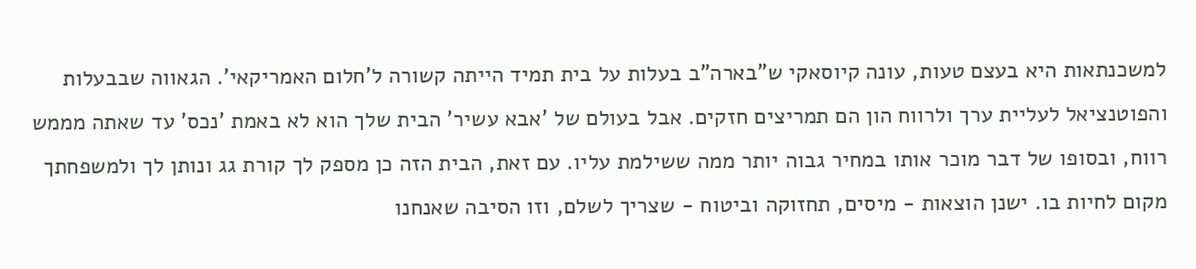למשכנתאות היא בעצם טעות, עונה קיוסאקי ש"בארה"ב בעלות על בית תמיד הייתה קשורה ל'חלום האמריקאי'. הגאווה שבבעלות והפוטנציאל לעליית ערך ולרווח הון הם תמריצים חזקים. אבל בעולם של 'אבא עשיר' הבית שלך הוא לא באמת 'נכס' עד שאתה מממש רווח, ובסופו של דבר מוכר אותו במחיר גבוה יותר ממה ששילמת עליו. עם זאת, הבית הזה כן מספק לך קורת גג ונותן לך ולמשפחתך מקום לחיות בו. ישנן הוצאות - מיסים, תחזוקה וביטוח - שצריך לשלם, וזו הסיבה שאנחנו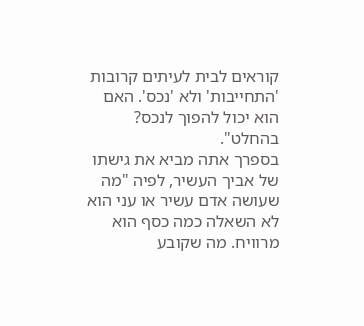קוראים לבית לעיתים קרובות 'התחייבות' ולא 'נכס'. האם הוא יכול להפוך לנכס? בהחלט".
בספרך אתה מביא את גישתו של אביך העשיר, לפיה "מה שעושה אדם עשיר או עני הוא לא השאלה כמה כסף הוא מרוויח. מה שקובע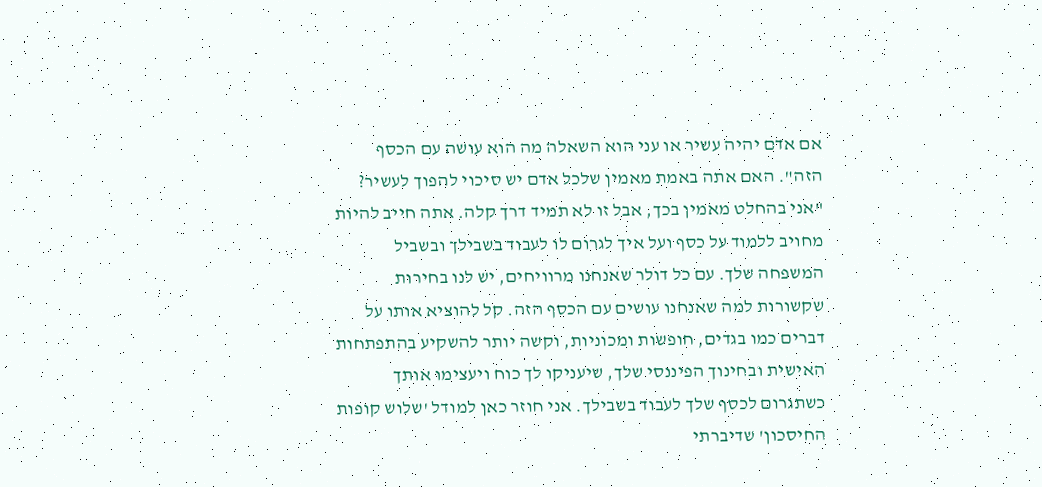אם אדם יהיה עשיר או עני הוא השאלה מה הוא עושה עם הכסף הזה". האם אתה באמת מאמין שלכל אדם יש סיכוי להפוך לעשיר?
"אני בהחלט מאמין בכך, אבל זו לא תמיד דרך קלה. אתה חייב להיות מחויב ללמוד על כסף ועל איך לגרום לו לעבוד בשבילך ובשביל המשפחה שלך. עם כל דולר שאנחנו מרוויחים, יש לנו בחירות שקשורות למה שאנחנו עושים עם הכסף הזה. קל להוציא אותו על דברים כמו בגדים, חופשות ומכוניות, וקשה יותר להשקיע בהתפתחות האישית ובחינוך הפיננסי שלך, שיעניקו לך כוח ויעצימו אותך כשתגרום לכסף שלך לעבוד בשבילך. אני חוזר כאן למודל 'שלוש קופות החיסכון' שדיברתי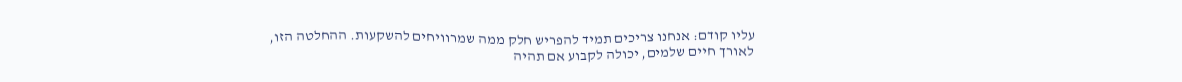עליו קודם: אנחנו צריכים תמיד להפריש חלק ממה שמרוויחים להשקעות. ההחלטה הזו, לאורך חיים שלמים, יכולה לקבוע אם תהיה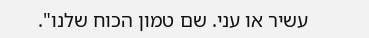עשיר או עני. שם טמון הכוח שלנו".